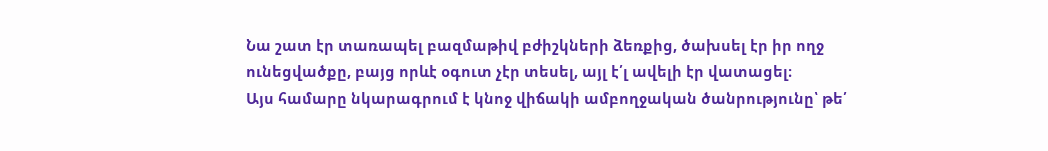Նա շատ էր տառապել բազմաթիվ բժիշկների ձեռքից, ծախսել էր իր ողջ ունեցվածքը, բայց որևէ օգուտ չէր տեսել, այլ է՛լ ավելի էր վատացել։
Այս համարը նկարագրում է կնոջ վիճակի ամբողջական ծանրությունը՝ թե՛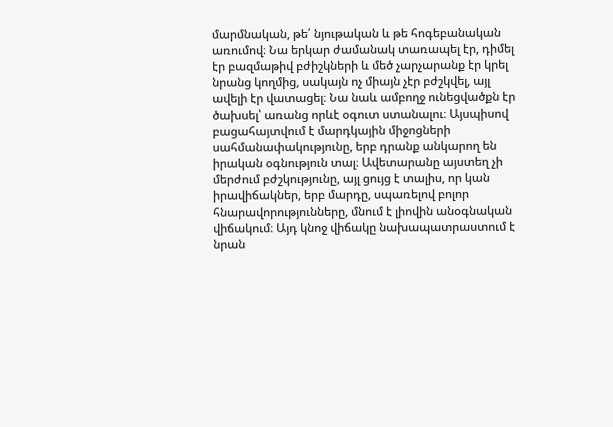մարմնական, թե՛ նյութական և թե հոգեբանական առումով։ Նա երկար ժամանակ տառապել էր, դիմել էր բազմաթիվ բժիշկների և մեծ չարչարանք էր կրել նրանց կողմից, սակայն ոչ միայն չէր բժշկվել, այլ ավելի էր վատացել։ Նա նաև ամբողջ ունեցվածքն էր ծախսել՝ առանց որևէ օգուտ ստանալու։ Այսպիսով բացահայտվում է մարդկային միջոցների սահմանափակությունը, երբ դրանք անկարող են իրական օգնություն տալ։ Ավետարանը այստեղ չի մերժում բժշկությունը, այլ ցույց է տալիս, որ կան իրավիճակներ, երբ մարդը, սպառելով բոլոր հնարավորությունները, մնում է լիովին անօգնական վիճակում։ Այդ կնոջ վիճակը նախապատրաստում է նրան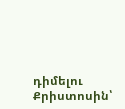դիմելու Քրիստոսին՝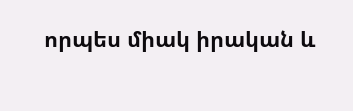որպես միակ իրական և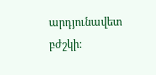արդյունավետ բժշկի։